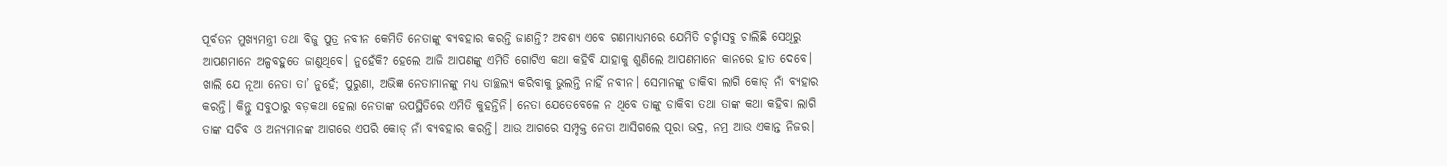ପୂର୍ବତନ ମୁଖ୍ୟମନ୍ତ୍ରୀ ତଥା ବିଜୁ ପୁତ୍ର ନବୀନ କେମିତି ନେତାଙ୍କୁ ବ୍ୟବହାର କରନ୍ତି ଜାଣନ୍ତି? ଅବଶ୍ୟ ଏବେ ଗଣମାଧ୍ୟମରେ ଯେମିତି ଚର୍ଚ୍ଚାସବୁ ଚାଲିଛି ସେଥିରୁ ଆପଣମାନେ ଅଳ୍ପବହୁତେ ଜାଣୁଥିବେ। ନୁହେଁକି? ହେଲେ ଆଜି ଆପଣଙ୍କୁ ଏମିତି ଗୋଟିଏ କଥା କହିବି ଯାହାକୁ ଶୁଣିଲେ ଆପଣମାନେ କାନରେ ହାତ ଦେବେ।
ଖାଲି ଯେ ନୂଆ ନେତା ତା’ ନୁହେଁ; ପୁରୁଣା, ଅଭିଜ୍ଞ ନେତାମାନଙ୍କୁ ମଧ୍ୟ ତାଚ୍ଛଲ୍ୟ କରିବାକୁ ଭୁଲନ୍ତି ନାହିଁ ନବୀନ। ସେମାନଙ୍କୁ ଡାକିବା ଲାଗି କୋଡ୍ ନାଁ ବ୍ୟହାର କରନ୍ତି। କିନ୍ତୁ ସବୁଠାରୁ ବଡ଼କଥା ହେଲା ନେତାଙ୍କ ଉପସ୍ଥିତିରେ ଏମିତି କୁହନ୍ତିନି। ନେତା ଯେତେବେଳେ ନ ଥିବେ ତାଙ୍କୁ ଡାକିବା ତଥା ତାଙ୍କ କଥା କହିବା ଲାଗି ତାଙ୍କ ସଚିବ ଓ ଅନ୍ୟମାନଙ୍କ ଆଗରେ ଏପରି କୋଡ୍ ନାଁ ବ୍ୟବହାର କରନ୍ତି। ଆଉ ଆଗରେ ସମ୍ପୃକ୍ତ ନେତା ଆସିଗଲେ ପୂରା ଭଦ୍ର, ନମ୍ର ଆଉ ଏକାନ୍ତ ନିଜର।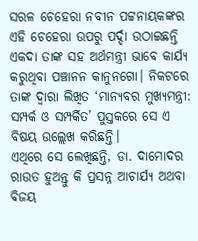ସରଳ ଚେହେରା ନବୀନ ପଟ୍ଟନାୟକଙ୍କର ଏହି ଚେହେରା ଉପରୁ ପର୍ଦ୍ଦା ଉଠାଇଛନ୍ତି ଏକଦା ତାଙ୍କ ସହ ଅର୍ଥମନ୍ତ୍ରୀ ଭାବେ କାର୍ଯ୍ୟ କରୁଥିବା ପଞ୍ଚାନନ କାନୁନଗୋ। ନିକଟରେ ତାଙ୍କ ଦ୍ୱାରା ଲିଖିତ ‘ମାନ୍ୟବର ମୁଖ୍ୟମନ୍ତ୍ରୀ: ସମ୍ପର୍କ ଓ ସମ୍ପର୍କିତ’ ପୁସ୍ତକରେ ସେ ଏ ବିଷୟ ଉଲ୍ଲେଖ କରିଛନ୍ତି।
ଏଥିରେ ସେ ଲେଖିଛନ୍ତି, ଡା. ଦାମୋଦର ରାଉତ ହୁଅନ୍ତୁ କି ପ୍ରସନ୍ନ ଆଚାର୍ଯ୍ୟ ଅଥବା ବିଜୟ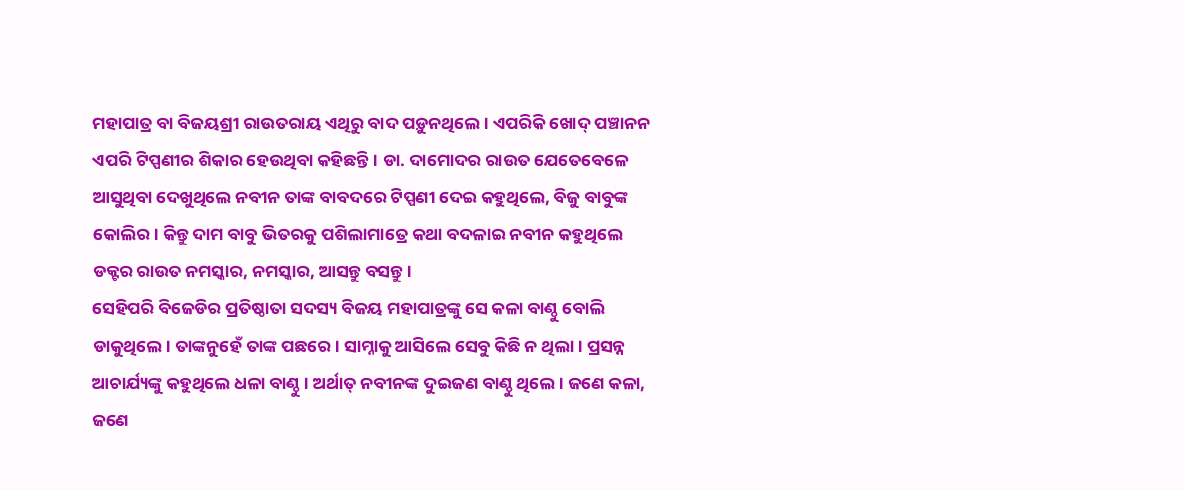ମହାପାତ୍ର ବା ବିଜୟଶ୍ରୀ ରାଉତରାୟ ଏଥିରୁ ବାଦ ପଡ଼ୁନଥିଲେ। ଏପରିକି ଖୋଦ୍ ପଞ୍ଚାନନ ଏପରି ଟିପ୍ପଣୀର ଶିକାର ହେଉଥିବା କହିଛନ୍ତି। ଡା. ଦାମୋଦର ରାଉତ ଯେତେବେଳେ ଆସୁଥିବା ଦେଖୁଥିଲେ ନବୀନ ତାଙ୍କ ବାବଦରେ ଟିପ୍ପଣୀ ଦେଇ କହୁଥିଲେ, ବିଜୁ ବାବୁଙ୍କ କୋଲିର। କିନ୍ତୁ ଦାମ ବାବୁ ଭିତରକୁ ପଶିଲାମାତ୍ରେ କଥା ବଦଳାଇ ନବୀନ କହୁଥିଲେ ଡକ୍ଟର ରାଉତ ନମସ୍କାର, ନମସ୍କାର, ଆସନ୍ତୁ ବସନ୍ତୁ।
ସେହିପରି ବିଜେଡିର ପ୍ରତିଷ୍ଠାତା ସଦସ୍ୟ ବିଜୟ ମହାପାତ୍ରଙ୍କୁ ସେ କଳା ବାଣ୍ଠୁ ବୋଲି ଡାକୁଥିଲେ। ତାଙ୍କନୁହେଁ ତାଙ୍କ ପଛରେ। ସାମ୍ନାକୁ ଆସିଲେ ସେବୁ କିଛି ନ ଥିଲା। ପ୍ରସନ୍ନ ଆଚାର୍ଯ୍ୟଙ୍କୁ କହୁଥିଲେ ଧଳା ବାଣ୍ଠୁ। ଅର୍ଥାତ୍ ନବୀନଙ୍କ ଦୁଇଜଣ ବାଣ୍ଠୁ ଥିଲେ। ଜଣେ କଳା, ଜଣେ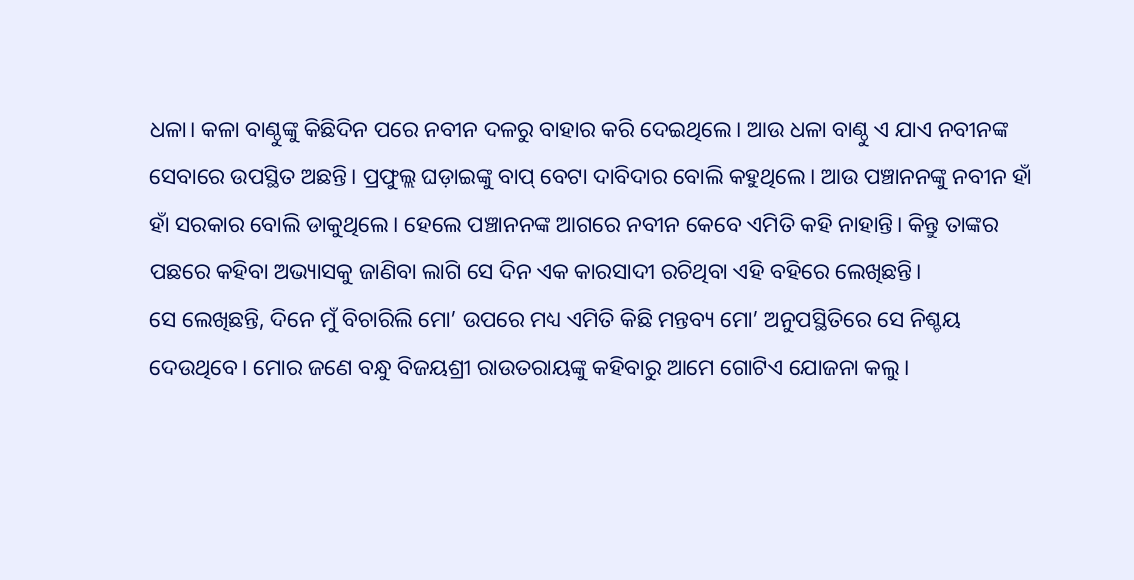ଧଳା। କଳା ବାଣ୍ଠୁଙ୍କୁ କିଛିଦିନ ପରେ ନବୀନ ଦଳରୁ ବାହାର କରି ଦେଇଥିଲେ। ଆଉ ଧଳା ବାଣ୍ଠୁ ଏ ଯାଏ ନବୀନଙ୍କ ସେବାରେ ଉପସ୍ଥିତ ଅଛନ୍ତି। ପ୍ରଫୁଲ୍ଲ ଘଡ଼ାଇଙ୍କୁ ବାପ୍ ବେଟା ଦାବିଦାର ବୋଲି କହୁଥିଲେ। ଆଉ ପଞ୍ଚାନନଙ୍କୁ ନବୀନ ହାଁ ହାଁ ସରକାର ବୋଲି ଡାକୁଥିଲେ। ହେଲେ ପଞ୍ଚାନନଙ୍କ ଆଗରେ ନବୀନ କେବେ ଏମିତି କହି ନାହାନ୍ତି। କିନ୍ତୁ ତାଙ୍କର ପଛରେ କହିବା ଅଭ୍ୟାସକୁ ଜାଣିବା ଲାଗି ସେ ଦିନ ଏକ କାରସାଦୀ ରଚିଥିବା ଏହି ବହିରେ ଲେଖିଛନ୍ତି।
ସେ ଲେଖିଛନ୍ତି, ଦିନେ ମୁଁ ବିଚାରିଲି ମୋ’ ଉପରେ ମଧ୍ୟ ଏମିତି କିଛି ମନ୍ତବ୍ୟ ମୋ’ ଅନୁପସ୍ଥିତିରେ ସେ ନିଶ୍ଚୟ ଦେଉଥିବେ। ମୋର ଜଣେ ବନ୍ଧୁ ବିଜୟଶ୍ରୀ ରାଉତରାୟଙ୍କୁ କହିବାରୁ ଆମେ ଗୋଟିଏ ଯୋଜନା କଲୁ।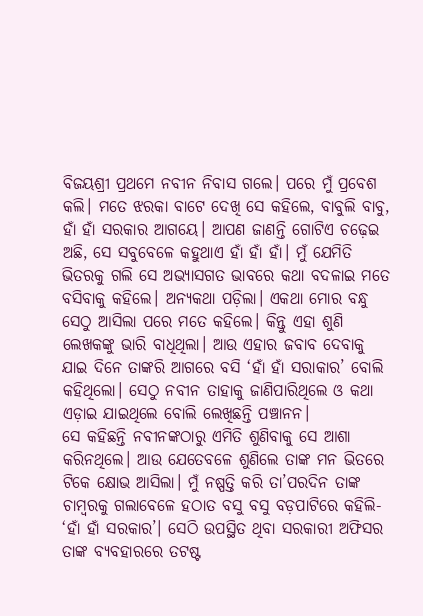ବିଜୟଶ୍ରୀ ପ୍ରଥମେ ନବୀନ ନିବାସ ଗଲେ। ପରେ ମୁଁ ପ୍ରବେଶ କଲି। ମତେ ଝରକା ବାଟେ ଦେଖି ସେ କହିଲେ, ବାବୁଲି ବାବୁ, ହାଁ ହାଁ ସରକାର ଆଗୟେ। ଆପଣ ଜାଣନ୍ତି ଗୋଟିଏ ଚଢ଼େଇ ଅଛି, ସେ ସବୁବେଳେ କହୁଥାଏ ହାଁ ହାଁ ହାଁ। ମୁଁ ଯେମିତି ଭିତରକୁ ଗଲି ସେ ଅଭ୍ୟାସଗତ ଭାବରେ କଥା ବଦଳାଇ ମତେ ବସିବାକୁ କହିଲେ। ଅନ୍ୟକଥା ପଡ଼ିଲା। ଏକଥା ମୋର ବନ୍ଧୁ ସେଠୁ ଆସିଲା ପରେ ମତେ କହିଲେ। କିନ୍ତୁ ଏହା ଶୁଣି ଲେଖକଙ୍କୁ ଭାରି ବାଧିଥିଲା। ଆଉ ଏହାର ଜବାବ ଦେବାକୁ ଯାଇ ଦିନେ ତାଙ୍କରି ଆଗରେ ବସି ‘ହାଁ ହାଁ ସରାକାର’ ବୋଲି କହିଥିଲୋ। ସେଠୁ ନବୀନ ତାହାକୁ ଜାଣିପାରିଥିଲେ ଓ କଥା ଏଡ଼ାଇ ଯାଇଥିଲେ ବୋଲି ଲେଖିଛନ୍ତି ପଞ୍ଚାନନ।
ସେ କହିଛନ୍ତି ନବୀନଙ୍କଠାରୁ ଏମିତି ଶୁଣିବାକୁ ସେ ଆଶା କରିନଥିଲେ। ଆଉ ଯେତେବଳେ ଶୁଣିଲେ ତାଙ୍କ ମନ ଭିତରେ ଟିକେ କ୍ଷୋଭ ଆସିଲା। ମୁଁ ନଷ୍ପତ୍ତି କରି ତା’ପରଦିନ ତାଙ୍କ ଚାମ୍ବରକୁ ଗଲାବେଳେ ହଠାତ ବସୁ ବସୁ ବଡ଼ପାଟିରେ କହିଲି- ‘ହାଁ ହାଁ ସରକାର’। ସେଠି ଉପସ୍ଥିତ ଥିବା ସରକାରୀ ଅଫିସର ତାଙ୍କ ବ୍ୟବହାରରେ ତଟଷ୍ଟ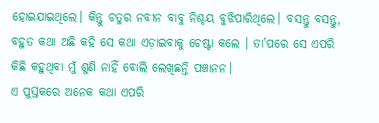ହୋଇଯାଇଥିଲେ। କିନ୍ତୁ ଚତୁର ନବୀନ ବାବୁ ନିଶ୍ଚୟ ବୁଝିପାରିଥିଲେ। ବସନ୍ତୁ ବସନ୍ତୁ, ବହୁତ କଥା ଅଛି କହି ସେ କଥା ଏଡ଼ାଇବାକୁ ଚେଷ୍ଟା କଲେ । ତା’ପରେ ସେ ଏପରି କିଛି କହୁଥିବା ମୁଁ ଶୁଣି ନାହିଁ ବୋଲି ଲେଖିଛନ୍ତି ପଞ୍ଚାନନ।
ଏ ପୁସ୍ତକରେ ଅନେକ କଥା ଏପରି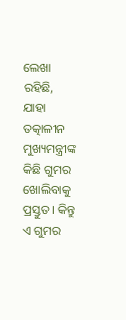ଲେଖା ରହିଛି, ଯାହା ତତ୍କାଳୀନ ମୁଖ୍ୟମନ୍ତ୍ରୀଙ୍କ କିଛି ଗୁମର ଖୋଲିବାକୁ ପ୍ରସ୍ତୁତ। କିନ୍ତୁ ଏ ଗୁମର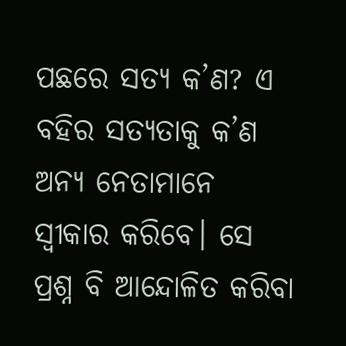ପଛରେ ସତ୍ୟ କ’ଣ? ଏ ବହିର ସତ୍ୟତାକୁ କ’ଣ ଅନ୍ୟ ନେତାମାନେ ସ୍ୱୀକାର କରିବେ। ସେ ପ୍ରଶ୍ନ ବି ଆନ୍ଦୋଳିତ କରିବା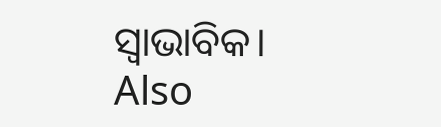ସ୍ୱାଭାବିକ।
Also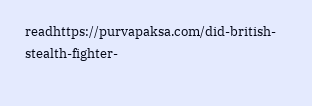readhttps://purvapaksa.com/did-british-stealth-fighter-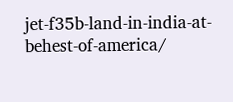jet-f35b-land-in-india-at-behest-of-america/